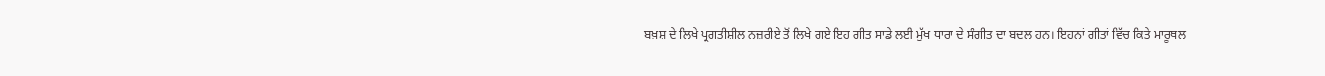ਬਖ਼ਸ਼ ਦੇ ਲਿਖੇ ਪ੍ਰਗਤੀਸ਼ੀਲ ਨਜ਼ਰੀਏ ਤੋਂ ਲਿਖੇ ਗਏ ਇਹ ਗੀਤ ਸਾਡੇ ਲਈ ਮੁੱਖ ਧਾਰਾ ਦੇ ਸੰਗੀਤ ਦਾ ਬਦਲ ਹਨ। ਇਹਨਾਂ ਗੀਤਾਂ ਵਿੱਚ ਕਿਤੇ ਮਾਰੂਥਲ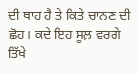ਦੀ ਥਾਹ ਹੈ ਤੇ ਕਿਤੇ ਚਾਨਣ ਦੀ ਛੋਹ। ਕਦੇ ਇਹ ਸੂਲ਼ ਵਰਗੇ ਤਿੱਖੇ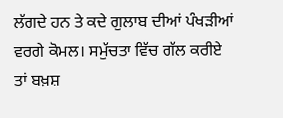ਲੱਗਦੇ ਹਨ ਤੇ ਕਦੇ ਗੁਲਾਬ ਦੀਆਂ ਪੰਖੜੀਆਂ ਵਰਗੇ ਕੋਮਲ। ਸਮੁੱਚਤਾ ਵਿੱਚ ਗੱਲ ਕਰੀਏ ਤਾਂ ਬਖ਼ਸ਼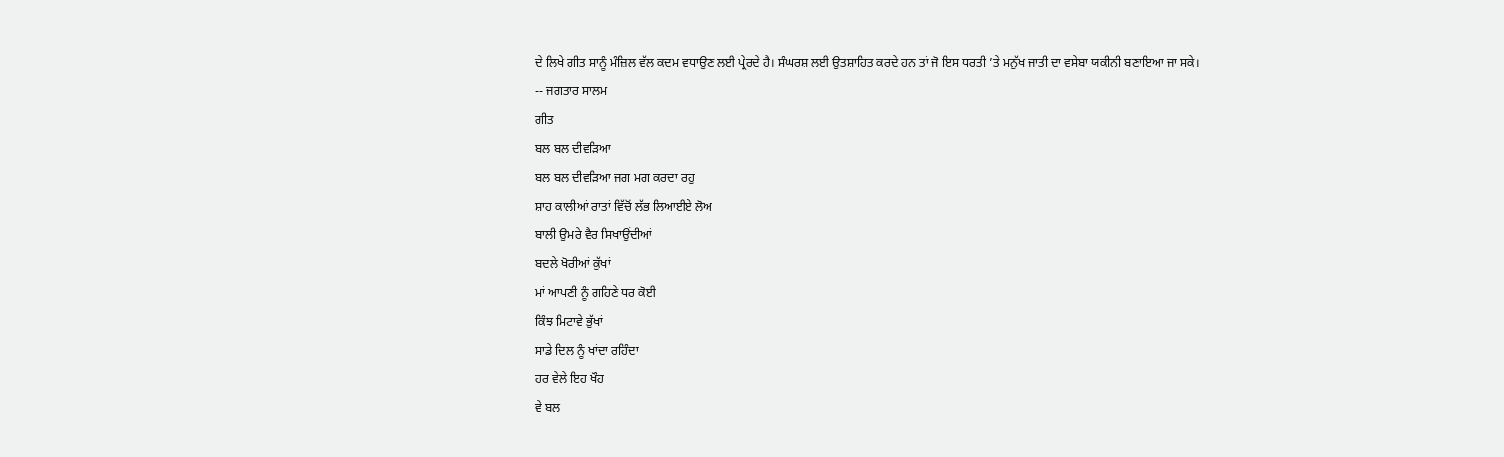ਦੇ ਲਿਖੇ ਗੀਤ ਸਾਨੂੰ ਮੰਜ਼ਿਲ ਵੱਲ ਕਦਮ ਵਧਾਉਣ ਲਈ ਪ੍ਰੇਰਦੇ ਹੈ। ਸੰਘਰਸ਼ ਲਈ ਉਤਸ਼ਾਹਿਤ ਕਰਦੇ ਹਨ ਤਾਂ ਜੋ ਇਸ ਧਰਤੀ ’ਤੇ ਮਨੁੱਖ ਜਾਤੀ ਦਾ ਵਸੇਬਾ ਯਕੀਨੀ ਬਣਾਇਆ ਜਾ ਸਕੇ।
-- ਜਗਤਾਰ ਸਾਲਮ
ਗੀਤ
ਬਲ ਬਲ ਦੀਵੜਿਆ
ਬਲ ਬਲ ਦੀਵੜਿਆ ਜਗ ਮਗ ਕਰਦਾ ਰਹੁ
ਸ਼ਾਹ ਕਾਲੀਆਂ ਰਾਤਾਂ ਵਿੱਚੋਂ ਲੱਭ ਲਿਆਈਏ ਲੋਅ
ਬਾਲੀ ਉਮਰੇ ਵੈਰ ਸਿਖਾਉਂਦੀਆਂ
ਬਦਲੇ ਖੋਰੀਆਂ ਕੁੱਖਾਂ
ਮਾਂ ਆਪਣੀ ਨੂੰ ਗਹਿਣੇ ਧਰ ਕੋਈ
ਕਿੰਝ ਮਿਟਾਵੇ ਭੁੱਖਾਂ
ਸਾਡੇ ਦਿਲ ਨੂੰ ਖਾਂਦਾ ਰਹਿੰਦਾ
ਹਰ ਵੇਲੇ ਇਹ ਖੌਹ
ਵੇ ਬਲ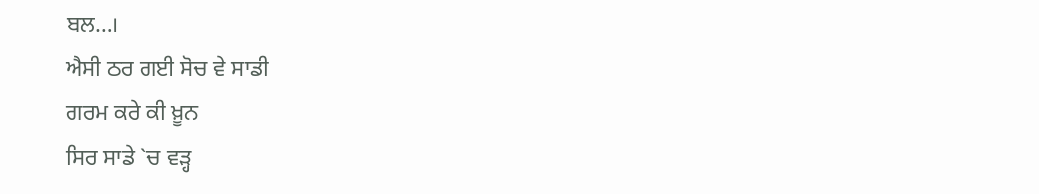ਬਲ…।
ਐਸੀ ਠਰ ਗਈ ਸੋਚ ਵੇ ਸਾਡੀ
ਗਰਮ ਕਰੇ ਕੀ ਖ਼ੂਨ
ਸਿਰ ਸਾਡੇ `ਚ ਵੜ੍ਹ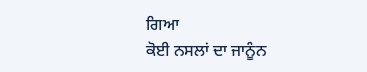ਗਿਆ
ਕੋਈ ਨਸਲਾਂ ਦਾ ਜਾਨੂੰਨ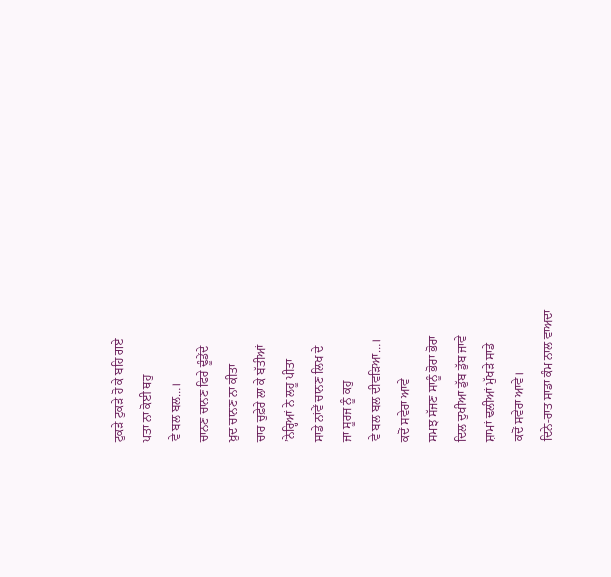ਟੁਕੜੇ ਟੁਕੜੇ ਹੋ ਕੇ ਬਹਿ ਗਏ
ਪਤਾ ਨਾ ਕੋਈ ਥਹੁ
ਵੇ ਬਲ ਬਲ…।
ਚਾਨਣ ਚਾਨਣ ਫਿਰੇ ਢੂੰਡੇਂਦੇ
ਖ਼ੁਦ ਚਾਨਣ ਨਾ ਕੀਤਾ
ਚਾਰ ਚੁਫ਼ੇਰੇ ਲਾ ਕੇ ਬੱਤੀਆਂ
’ਨੇਰ੍ਹਿਆਂ ਨੇ ਲਹੂ ਪੀਤਾ
ਸਾਡੇ ਨਾਂਵੇਂ ਚਾਨਣ ਲਿਖ ਦੇ
ਜਾ ਸੂਰਜ ਨੂੰ ਕਹੁ
ਵੇ ਬਲ ਬਲ ਦੀਵੜਿਆ…।
ਕਦੋਂ ਸਵੇਰਾ ਆਵੇ
ਸਮਝ ਸੱਜਣ ਸਾਨੂੰ ਭੋਰਾ ਭੋਰਾ
ਦਿਲ ਦੁਖੀਆ ਡੁੱਬ ਡੁੱਬ ਜਾਵੇ
ਸ਼ਾਮਾਂ ਢਲੀਆਂ ਮੁੱਖੜੇ ਸਾਡੇ
ਕਦੋਂ ਸਵੇਰਾ ਆਵੇ।
ਦਿਨੇ-ਰਾਤ ਸਾਡਾ ਕੰਮ ਨਾਲ ਵਾਅਦਾ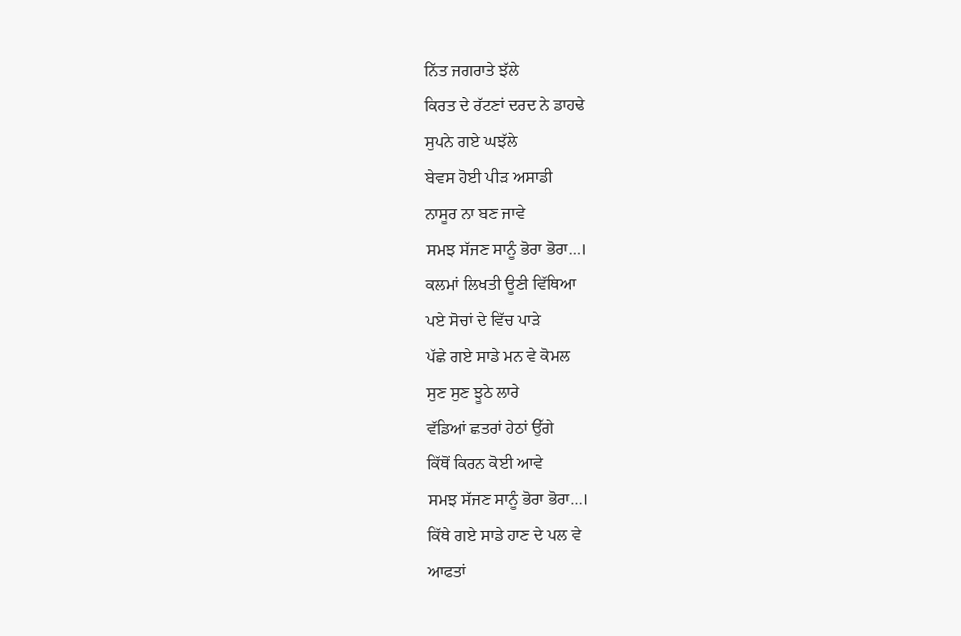ਨਿੱਤ ਜਗਰਾਤੇ ਝੱਲੇ
ਕਿਰਤ ਦੇ ਰੱਟਣਾਂ ਦਰਦ ਨੇ ਡਾਹਢੇ
ਸੁਪਨੇ ਗਏ ਘਝੱਲੇ
ਬੇਵਸ ਹੋਈ ਪੀੜ ਅਸਾਡੀ
ਨਾਸੂਰ ਨਾ ਬਣ ਜਾਵੇ
ਸਮਝ ਸੱਜਣ ਸਾਨੂੰ ਭੋਰਾ ਭੋਰਾ…।
ਕਲਮਾਂ ਲਿਖਤੀ ਊਣੀ ਵਿੱਥਿਆ
ਪਏ ਸੋਚਾਂ ਦੇ ਵਿੱਚ ਪਾੜੇ
ਪੱਛੇ ਗਏ ਸਾਡੇ ਮਨ ਵੇ ਕੋਮਲ
ਸੁਣ ਸੁਣ ਝੂਠੇ ਲਾਰੇ
ਵੱਡਿਆਂ ਛਤਰਾਂ ਹੇਠਾਂ ਉੱਗੇ
ਕਿੱਥੋਂ ਕਿਰਨ ਕੋਈ ਆਵੇ
ਸਮਝ ਸੱਜਣ ਸਾਨੂੰ ਭੋਰਾ ਭੋਰਾ…।
ਕਿੱਥੇ ਗਏ ਸਾਡੇ ਹਾਣ ਦੇ ਪਲ ਵੇ
ਆਫਤਾਂ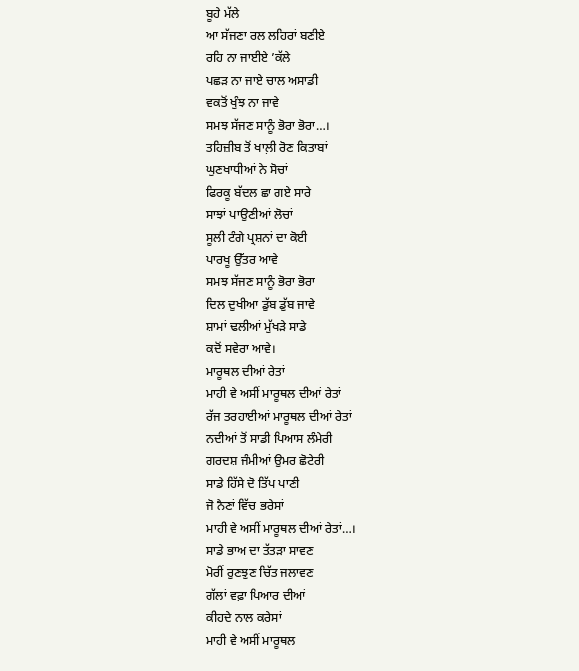ਬੂਹੇ ਮੱਲੇ
ਆ ਸੱਜਣਾ ਰਲ ਲਹਿਰਾਂ ਬਣੀਏ
ਰਹਿ ਨਾ ਜਾਈਏ ’ਕੱਲੇ
ਪਛੜ ਨਾ ਜਾਏ ਚਾਲ ਅਸਾਡੀ
ਵਕਤੋਂ ਖੁੰਝ ਨਾ ਜਾਵੇ
ਸਮਝ ਸੱਜਣ ਸਾਨੂੰ ਭੋਰਾ ਭੋਰਾ…।
ਤਹਿਜ਼ੀਬ ਤੋਂ ਖਾਲ਼ੀ ਰੋਣ ਕਿਤਾਬਾਂ
ਘੁਣਖਾਧੀਆਂ ਨੇ ਸੋਚਾਂ
ਫਿਰਕੂ ਬੱਦਲ ਛਾ ਗਏ ਸਾਰੇ
ਸਾਝਾਂ ਪਾਉਣੀਆਂ ਲੋਚਾਂ
ਸੂਲੀ ਟੰਗੇ ਪ੍ਰਸ਼ਨਾਂ ਦਾ ਕੋਈ
ਪਾਰਖੂ ਉੱਤਰ ਆਵੇ
ਸਮਝ ਸੱਜਣ ਸਾਨੂੰ ਭੋਰਾ ਭੋਰਾ
ਦਿਲ ਦੁਖੀਆ ਡੁੱਬ ਡੁੱਬ ਜਾਵੇ
ਸ਼ਾਮਾਂ ਢਲੀਆਂ ਮੁੱਖੜੇ ਸਾਡੇ
ਕਦੋਂ ਸਵੇਰਾ ਆਵੇ।
ਮਾਰੂਥਲ ਦੀਆਂ ਰੇਤਾਂ
ਮਾਹੀ ਵੇ ਅਸੀਂ ਮਾਰੂਥਲ ਦੀਆਂ ਰੇਤਾਂ
ਰੱਜ ਤਰਹਾਈਆਂ ਮਾਰੂਥਲ ਦੀਆਂ ਰੇਤਾਂ
ਨਦੀਆਂ ਤੋਂ ਸਾਡੀ ਪਿਆਸ ਲੰਮੇਰੀ
ਗਰਦਸ਼ ਜੰਮੀਆਂ ਉਮਰ ਛੋਟੇਰੀ
ਸਾਡੇ ਹਿੱਸੇ ਦੋ ਤਿੱਪ ਪਾਣੀ
ਜੋ ਨੈਣਾਂ ਵਿੱਚ ਭਰੇਸਾਂ
ਮਾਹੀ ਵੇ ਅਸੀਂ ਮਾਰੂਥਲ ਦੀਆਂ ਰੇਤਾਂ…।
ਸਾਡੇ ਭਾਅ ਦਾ ਤੱਤੜਾ ਸਾਵਣ
ਮੋਰੀਂ ਰੁਣਝੁਣ ਚਿੱਤ ਜਲਾਵਣ
ਗੱਲਾਂ ਵਫ਼ਾ ਪਿਆਰ ਦੀਆਂ
ਕੀਹਦੇ ਨਾਲ ਕਰੇਸਾਂ
ਮਾਹੀ ਵੇ ਅਸੀਂ ਮਾਰੂਥਲ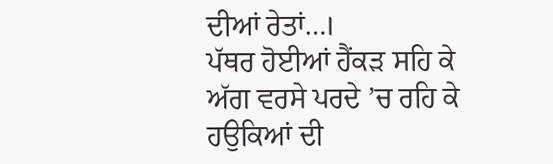ਦੀਆਂ ਰੇਤਾਂ…।
ਪੱਥਰ ਹੋਈਆਂ ਹੈਂਕੜ ਸਹਿ ਕੇ
ਅੱਗ ਵਰਸੇ ਪਰਦੇ ’ਚ ਰਹਿ ਕੇ
ਹਉਕਿਆਂ ਦੀ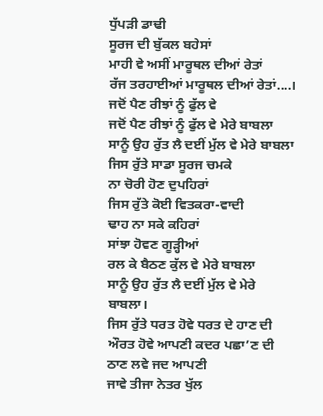ਧੁੱਪੜੀ ਡਾਢੀ
ਸੂਰਜ ਦੀ ਬੁੱਕਲ ਬਹੇਸਾਂ
ਮਾਹੀ ਵੇ ਅਸੀਂ ਮਾਰੂਥਲ ਦੀਆਂ ਰੇਤਾਂ
ਰੱਜ ਤਰਹਾਈਆਂ ਮਾਰੂਥਲ ਦੀਆਂ ਰੇਤਾਂ....।
ਜਦੋਂ ਪੈਣ ਰੀਝਾਂ ਨੂੰ ਫੁੱਲ ਵੇ
ਜਦੋਂ ਪੈਣ ਰੀਝਾਂ ਨੂੰ ਫੁੱਲ ਵੇ ਮੇਰੇ ਬਾਬਲਾ
ਸਾਨੂੰ ਉਹ ਰੁੱਤ ਲੈ ਦਈਂ ਮੁੱਲ ਵੇ ਮੇਰੇ ਬਾਬਲਾ
ਜਿਸ ਰੁੱਤੇ ਸਾਡਾ ਸੂਰਜ ਚਮਕੇ
ਨਾ ਚੋਰੀ ਹੋਣ ਦੁਪਹਿਰਾਂ
ਜਿਸ ਰੁੱਤੇ ਕੋਈ ਵਿਤਕਰਾ-ਵਾਦੀ
ਢਾਹ ਨਾ ਸਕੇ ਕਹਿਰਾਂ
ਸਾਂਝਾ ਹੋਵਣ ਗੂੜ੍ਹੀਆਂ
ਰਲ ਕੇ ਬੈਠਣ ਕੁੱਲ ਵੇ ਮੇਰੇ ਬਾਬਲਾ
ਸਾਨੂੰ ਉਹ ਰੁੱਤ ਲੈ ਦਈਂ ਮੁੱਲ ਵੇ ਮੇਰੇ ਬਾਬਲਾ।
ਜਿਸ ਰੁੱਤੇ ਧਰਤ ਹੋਵੇ ਧਰਤ ਦੇ ਹਾਣ ਦੀ
ਔਰਤ ਹੋਵੇ ਆਪਣੀ ਕਦਰ ਪਛਾ’ਣ ਦੀ
ਠਾਣ ਲਵੇ ਜਦ ਆਪਣੀ
ਜਾਵੇ ਤੀਜਾ ਨੇਤਰ ਖੁੱਲ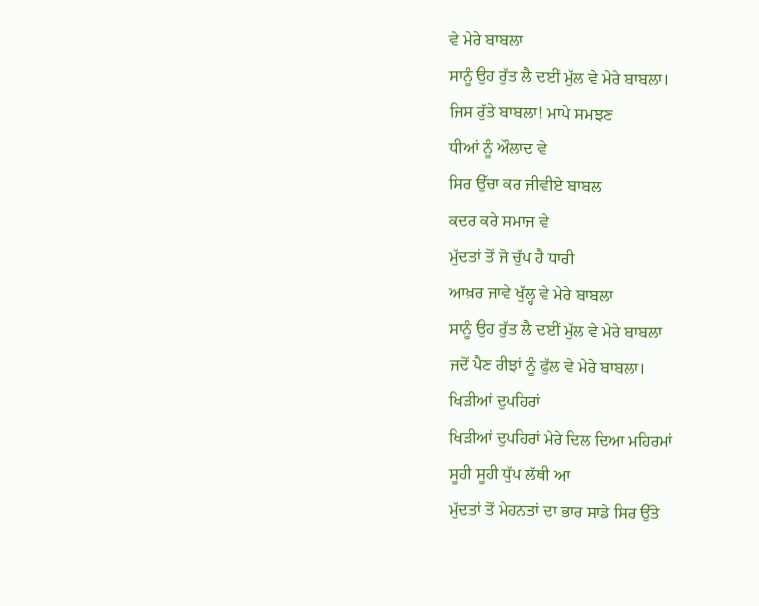ਵੇ ਮੇਰੇ ਬਾਬਲਾ
ਸਾਨੂੰ ਉਹ ਰੁੱਤ ਲੈ ਦਈਂ ਮੁੱਲ ਵੇ ਮੇਰੇ ਬਾਬਲਾ।
ਜਿਸ ਰੁੱਤੇ ਬਾਬਲਾ! ਮਾਪੇ ਸਮਝਣ
ਧੀਆਂ ਨੂੰ ਔਲਾਦ ਵੇ
ਸਿਰ ਉੱਚਾ ਕਰ ਜੀਵੀਏ ਬਾਬਲ
ਕਦਰ ਕਰੇ ਸਮਾਜ ਵੇ
ਮੁੱਦਤਾਂ ਤੋਂ ਜੋ ਚੁੱਪ ਹੈ ਧਾਰੀ
ਆਖ਼ਰ ਜਾਵੇ ਖੁੱਲ੍ਹ ਵੇ ਮੇਰੇ ਬਾਬਲਾ
ਸਾਨੂੰ ਉਹ ਰੁੱਤ ਲੈ ਦਈਂ ਮੁੱਲ ਵੇ ਮੇਰੇ ਬਾਬਲਾ
ਜਦੋਂ ਪੈਣ ਰੀਝਾਂ ਨੂੰ ਫੁੱਲ ਵੇ ਮੇਰੇ ਬਾਬਲਾ।
ਖਿੜੀਆਂ ਦੁਪਹਿਰਾਂ
ਖਿੜੀਆਂ ਦੁਪਹਿਰਾਂ ਮੇਰੇ ਦਿਲ ਦਿਆ ਮਹਿਰਮਾਂ
ਸੂਹੀ ਸੂਹੀ ਧੁੱਪ ਲੱਥੀ ਆ
ਮੁੱਦਤਾਂ ਤੋਂ ਮੇਹਨਤਾਂ ਦਾ ਭਾਰ ਸਾਡੇ ਸਿਰ ਉੱਤੇ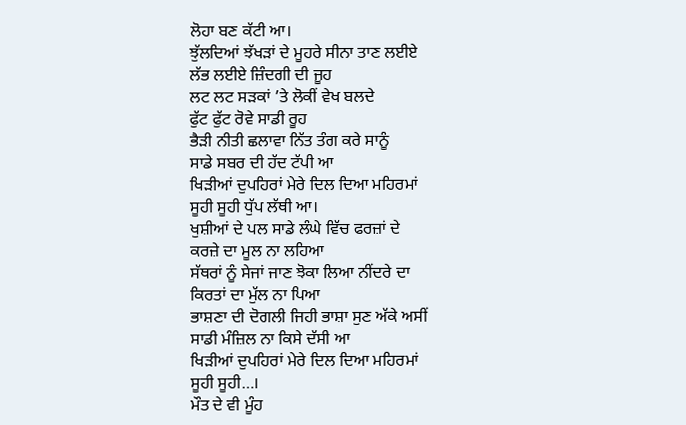ਲੋਹਾ ਬਣ ਕੱਟੀ ਆ।
ਝੁੱਲਦਿਆਂ ਝੱਖੜਾਂ ਦੇ ਮੂਹਰੇ ਸੀਨਾ ਤਾਣ ਲਈਏ
ਲੱਭ ਲਈਏ ਜ਼ਿੰਦਗੀ ਦੀ ਜੂਹ
ਲਟ ਲਟ ਸੜਕਾਂ ’ਤੇ ਲੋਕੀਂ ਵੇਖ ਬਲਦੇ
ਫੁੱਟ ਫੁੱਟ ਰੋਵੇ ਸਾਡੀ ਰੂਹ
ਭੈੜੀ ਨੀਤੀ ਛਲਾਵਾ ਨਿੱਤ ਤੰਗ ਕਰੇ ਸਾਨੂੰ
ਸਾਡੇ ਸਬਰ ਦੀ ਹੱਦ ਟੱਪੀ ਆ
ਖਿੜੀਆਂ ਦੁਪਹਿਰਾਂ ਮੇਰੇ ਦਿਲ ਦਿਆ ਮਹਿਰਮਾਂ
ਸੂਹੀ ਸੂਹੀ ਧੁੱਪ ਲੱਥੀ ਆ।
ਖੁਸ਼ੀਆਂ ਦੇ ਪਲ ਸਾਡੇ ਲੰਘੇ ਵਿੱਚ ਫਰਜ਼ਾਂ ਦੇ
ਕਰਜ਼ੇ ਦਾ ਮੂਲ ਨਾ ਲਹਿਆ
ਸੱਥਰਾਂ ਨੂੰ ਸੇਜਾਂ ਜਾਣ ਝੋਕਾ ਲਿਆ ਨੀਂਦਰੇ ਦਾ
ਕਿਰਤਾਂ ਦਾ ਮੁੱਲ ਨਾ ਪਿਆ
ਭਾਸ਼ਣਾ ਦੀ ਦੋਗਲੀ ਜਿਹੀ ਭਾਸ਼ਾ ਸੁਣ ਅੱਕੇ ਅਸੀਂ
ਸਾਡੀ ਮੰਜ਼ਿਲ ਨਾ ਕਿਸੇ ਦੱਸੀ ਆ
ਖਿੜੀਆਂ ਦੁਪਹਿਰਾਂ ਮੇਰੇ ਦਿਲ ਦਿਆ ਮਹਿਰਮਾਂ
ਸੂਹੀ ਸੂਹੀ…।
ਮੌਤ ਦੇ ਵੀ ਮੂੰਹ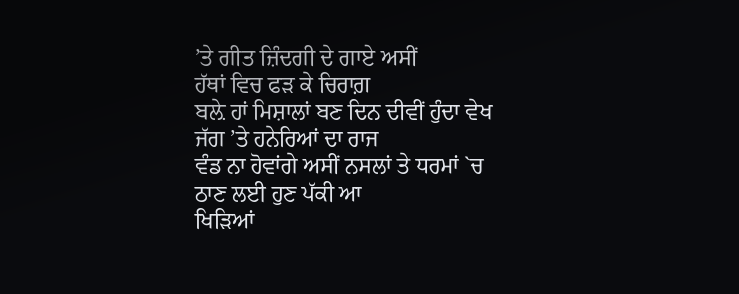’ਤੇ ਗੀਤ ਜ਼ਿੰਦਗੀ ਦੇ ਗਾਏ ਅਸੀਂ
ਹੱਥਾਂ ਵਿਚ ਫੜ ਕੇ ਚਿਰਾਗ਼
ਬਲ਼ੇ ਹਾਂ ਮਿਸ਼ਾਲਾਂ ਬਣ ਦਿਨ ਦੀਵੀਂ ਹੁੰਦਾ ਵੇਖ
ਜੱਗ ’ਤੇ ਹਨੇਰਿਆਂ ਦਾ ਰਾਜ
ਵੰਡ ਨਾ ਹੋਵਾਂਗੇ ਅਸੀਂ ਨਸਲਾਂ ਤੇ ਧਰਮਾਂ `ਚ
ਠਾਣ ਲਈ ਹੁਣ ਪੱਕੀ ਆ
ਖਿੜਿਆਂ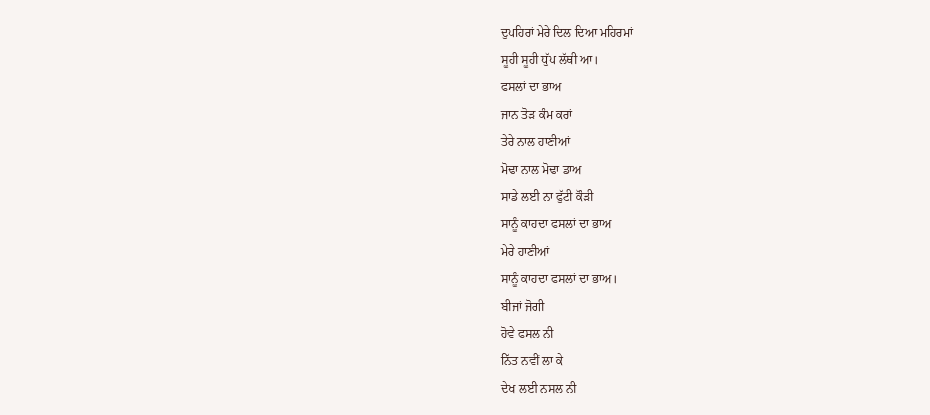ਦੁਪਹਿਰਾਂ ਮੇਰੇ ਦਿਲ ਦਿਆ ਮਹਿਰਮਾਂ
ਸੂਹੀ ਸੂਹੀ ਧੁੱਪ ਲੱਥੀ ਆ।
ਫਸਲਾਂ ਦਾ ਭਾਅ
ਜਾਨ ਤੋੜ ਕੰਮ ਕਰਾਂ
ਤੇਰੇ ਨਾਲ ਹਾਣੀਆਂ
ਮੋਢਾ ਨਾਲ ਮੋਢਾ ਡਾਅ
ਸਾਡੇ ਲਈ ਨਾ ਫੁੱਟੀ ਕੌੜੀ
ਸਾਨੂੰ ਕਾਹਦਾ ਫਸਲਾਂ ਦਾ ਭਾਅ
ਮੇਰੇ ਹਾਣੀਆਂ
ਸਾਨੂੰ ਕਾਹਦਾ ਫਸਲਾਂ ਦਾ ਭਾਅ।
ਬੀਜਾਂ ਜੋਗੀ
ਹੋਵੇ ਫਸਲ ਨੀ
ਨਿੱਤ ਨਵੀਂ ਲਾ ਕੇ
ਦੇਖ ਲਈ ਨਸਲ ਨੀ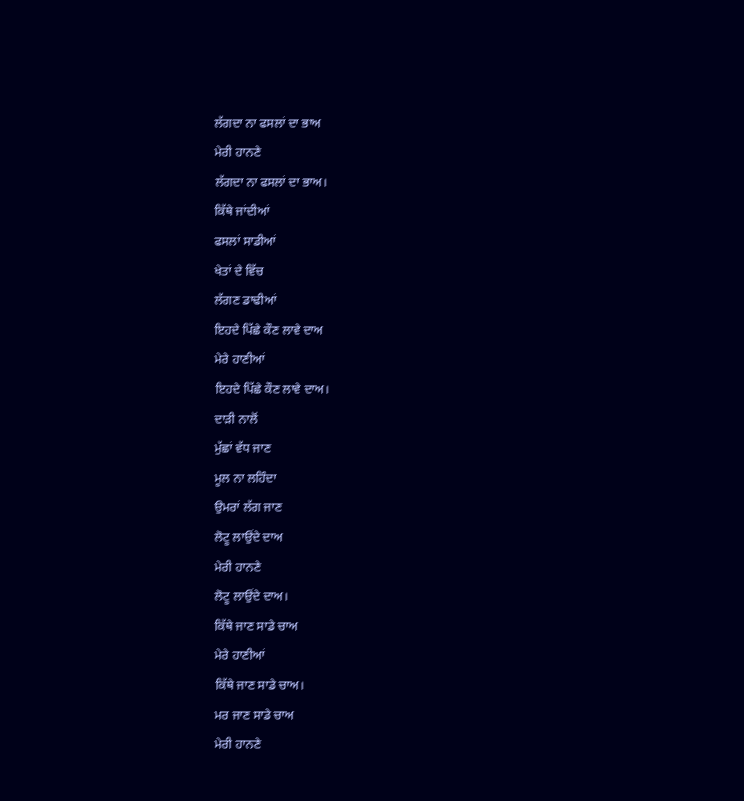ਲੱਗਦਾ ਨਾ ਫਸਲਾਂ ਦਾ ਭਾਅ
ਮੇਰੀ ਹਾਨਣੇ
ਲੱਗਦਾ ਨਾ ਫਸਲਾਂ ਦਾ ਭਾਅ।
ਕਿੱਥੇ ਜਾਂਦੀਆਂ
ਫਸਲਾਂ ਸਾਡੀਆਂ
ਖੇਤਾਂ ਦੇ ਵਿੱਚ
ਲੱਗਣ ਡਾਢੀਆਂ
ਇਹਦੇ ਪਿੱਛੇ ਕੌਣ ਲਾਵੇ ਦਾਅ
ਮੇਰੇ ਹਾਣੀਆਂ
ਇਹਦੇ ਪਿੱਛੇ ਕੌਣ ਲਾਵੇ ਦਾਅ।
ਦਾੜੀ ਨਾਲੋਂ
ਮੁੱਛਾਂ ਵੱਧ ਜਾਣ
ਮੂਲ ਨਾ ਲਹਿੰਦਾ
ਉਮਰਾਂ ਲੱਗ ਜਾਣ
ਲੋਟੂ ਲਾਉਂਦੇ ਦਾਅ
ਮੇਰੀ ਹਾਨਣੇ
ਲੋਟੂ ਲਾਉਂਦੇ ਦਾਅ।
ਕਿੱਥੇ ਜਾਣ ਸਾਡੇ ਚਾਅ
ਮੇਰੇ ਹਾਣੀਆਂ
ਕਿੱਥੇ ਜਾਣ ਸਾਡੇ ਚਾਅ।
ਮਰ ਜਾਣ ਸਾਡੇ ਚਾਅ
ਮੇਰੀ ਹਾਨਣੇ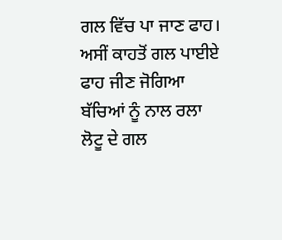ਗਲ ਵਿੱਚ ਪਾ ਜਾਣ ਫਾਹ।
ਅਸੀਂ ਕਾਹਤੋਂ ਗਲ ਪਾਈਏ
ਫਾਹ ਜੀਣ ਜੋਗਿਆ
ਬੱਚਿਆਂ ਨੂੰ ਨਾਲ ਰਲਾ
ਲੋਟੂ ਦੇ ਗਲ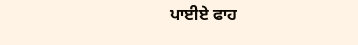ਪਾਈਏ ਫਾਹ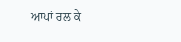ਆਪਾਂ ਰਲ ਕੇ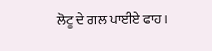ਲੋਟੂ ਦੇ ਗਲ ਪਾਈਏ ਫਾਹ।